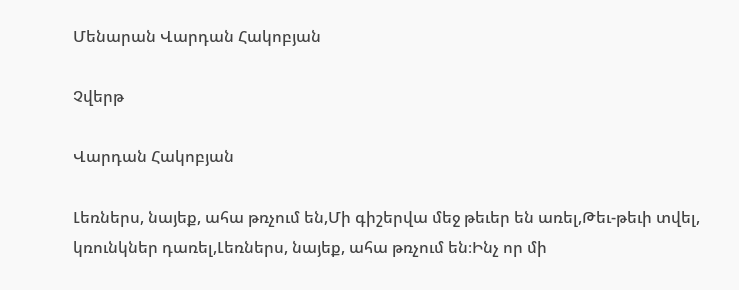Մենարան Վարդան Հակոբյան

Չվերթ

Վարդան Հակոբյան

Լեռներս, նայեք, ահա թռչում են,Մի գիշերվա մեջ թեւեր են առել,Թեւ-թեւի տվել, կռունկներ դառել,Լեռներս, նայեք, ահա թռչում են։Ինչ որ մի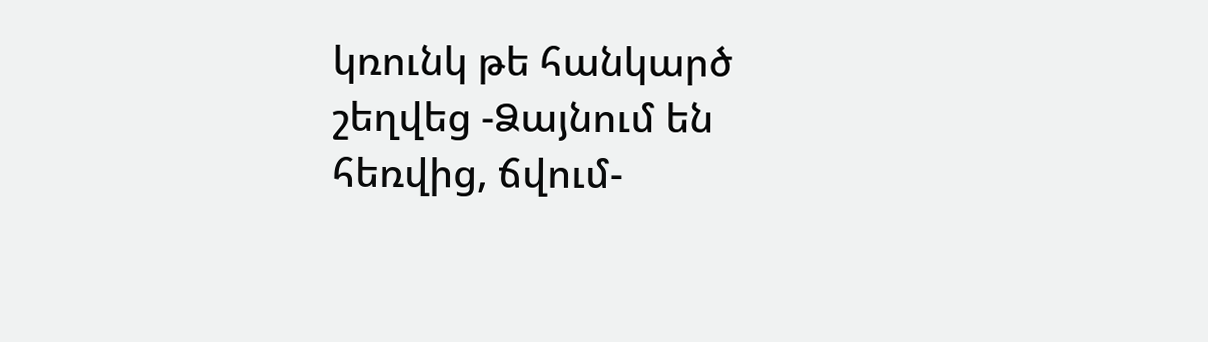կռունկ թե հանկարծ շեղվեց -Ձայնում են հեռվից, ճվում-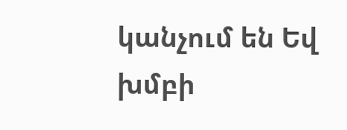կանչում են Եվ խմբի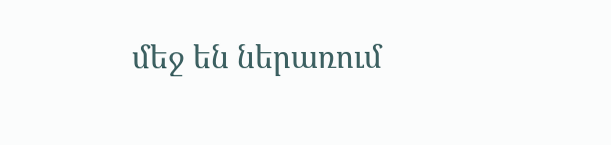մեջ են ներառում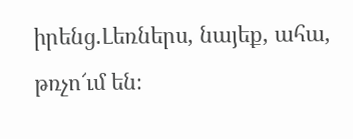իրենց.Լեռներս, նայեք, ահա, թռչո՜ւմ են։